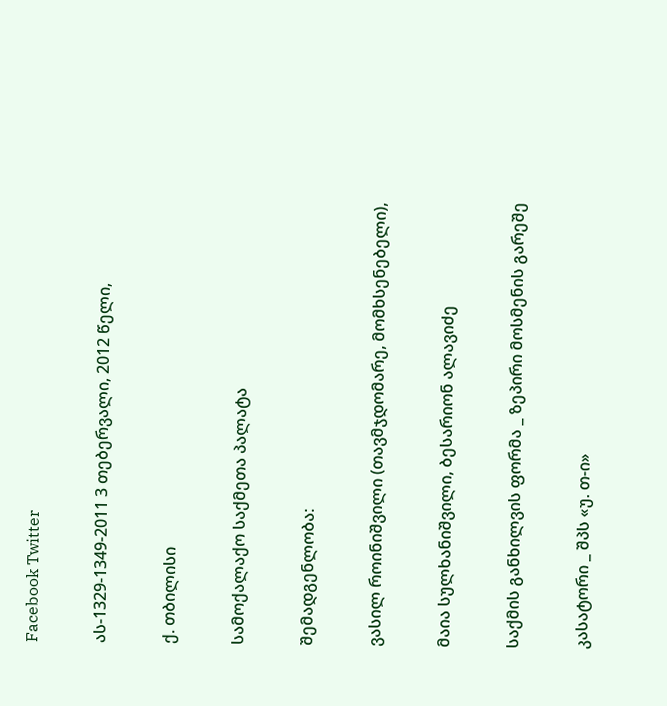Facebook Twitter

ას-1329-1349-2011 3 თებერვალი, 2012 წელი,

ქ. თბილისი

სამოქალაქო საქმეთა პალატა

შემადგენლობა:

ვასილ როინიშვილი (თავმჯდომარე, მომხსენებელი),

მაია სულხანიშვილი, ბესარიონ ალავიძე

საქმის განხილვის ფორმა _ ზეპირი მოსმენის გარეშე

კასატორი _ შპს «უ. თ-ი»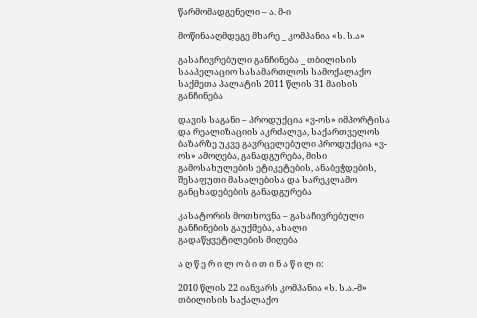წარმომადგენელი – ა. მ-ი

მოწინააღმდეგე მხარე _ კომპანია «ს. ს.ა»

გასაჩივრებული განჩინება _ თბილისის სააპელაციო სასამართლოს სამოქალაქო საქმეთა პალატის 2011 წლის 31 მაისის განჩინება

დავის საგანი – პროდუქცია «ვ-ოს» იმპორტისა და რეალიზაციის აკრძალვა, საქართველოს ბაზარზე უკვე გავრცელებული პროდუქცია «ვ-ოს» ამოღება, განადგურება, მისი გამოსახულების ეტიკეტების, ანაბეჭდების, შესაფუთი მასალებისა და სარეკლამო განცხადებების განადგურება

კასატორის მოთხოვნა – გასაჩივრებული განჩინების გაუქმება, ახალი გადაწყვეტილების მიღება

ა ღ წ ე რ ი ლ ო ბ ი თ ი ნ ა წ ი ლ ი:

2010 წლის 22 იანვარს კომპანია «ს. ს.ა.-მ» თბილისის საქალაქო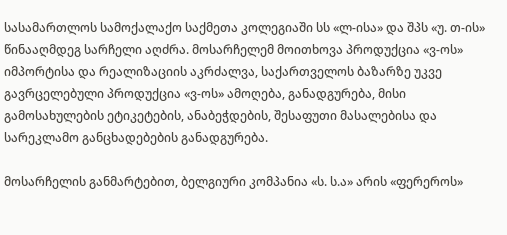სასამართლოს სამოქალაქო საქმეთა კოლეგიაში სს «ლ-ისა» და შპს «უ. თ-ის» წინააღმდეგ სარჩელი აღძრა. მოსარჩელემ მოითხოვა პროდუქცია «ვ-ოს» იმპორტისა და რეალიზაციის აკრძალვა, საქართველოს ბაზარზე უკვე გავრცელებული პროდუქცია «ვ-ოს» ამოღება, განადგურება, მისი გამოსახულების ეტიკეტების, ანაბეჭდების, შესაფუთი მასალებისა და სარეკლამო განცხადებების განადგურება.

მოსარჩელის განმარტებით, ბელგიური კომპანია «ს. ს.ა» არის «ფერეროს»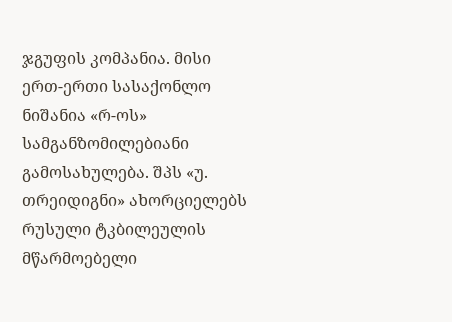ჯგუფის კომპანია. მისი ერთ-ერთი სასაქონლო ნიშანია «რ-ოს» სამგანზომილებიანი გამოსახულება. შპს «უ. თრეიდიგნი» ახორციელებს რუსული ტკბილეულის მწარმოებელი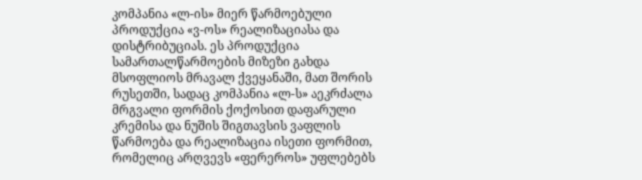კომპანია «ლ-ის» მიერ წარმოებული პროდუქცია «ვ-ოს» რეალიზაციასა და დისტრიბუციას. ეს პროდუქცია სამართალწარმოების მიზეზი გახდა მსოფლიოს მრავალ ქვეყანაში, მათ შორის რუსეთში, სადაც კომპანია «ლ-ს» აეკრძალა მრგვალი ფორმის ქოქოსით დაფარული კრემისა და ნუშის შიგთავსის ვაფლის წარმოება და რეალიზაცია ისეთი ფორმით, რომელიც არღვევს «ფერეროს» უფლებებს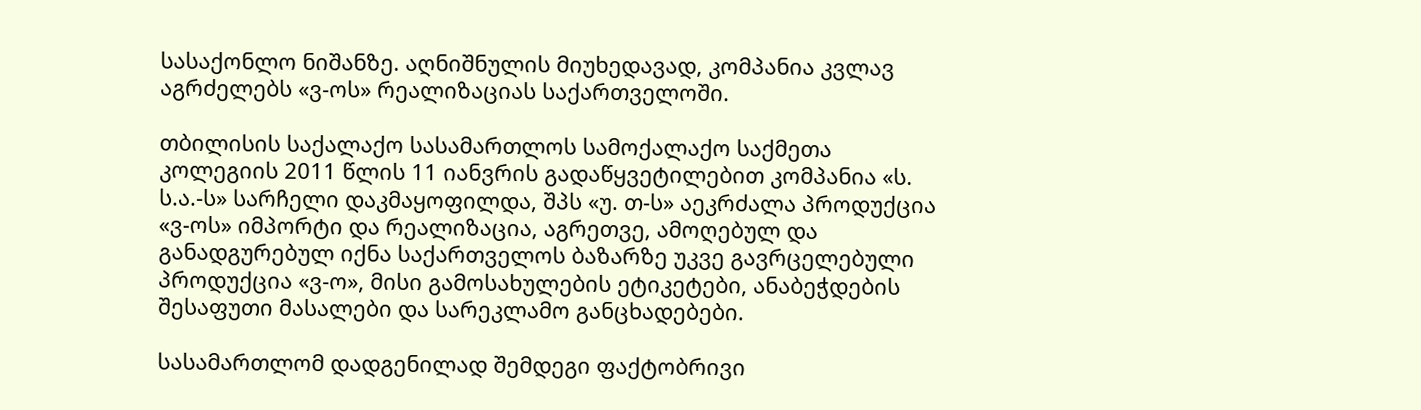სასაქონლო ნიშანზე. აღნიშნულის მიუხედავად, კომპანია კვლავ აგრძელებს «ვ-ოს» რეალიზაციას საქართველოში.

თბილისის საქალაქო სასამართლოს სამოქალაქო საქმეთა კოლეგიის 2011 წლის 11 იანვრის გადაწყვეტილებით კომპანია «ს. ს.ა.-ს» სარჩელი დაკმაყოფილდა, შპს «უ. თ-ს» აეკრძალა პროდუქცია «ვ-ოს» იმპორტი და რეალიზაცია, აგრეთვე, ამოღებულ და განადგურებულ იქნა საქართველოს ბაზარზე უკვე გავრცელებული პროდუქცია «ვ-ო», მისი გამოსახულების ეტიკეტები, ანაბეჭდების შესაფუთი მასალები და სარეკლამო განცხადებები.

სასამართლომ დადგენილად შემდეგი ფაქტობრივი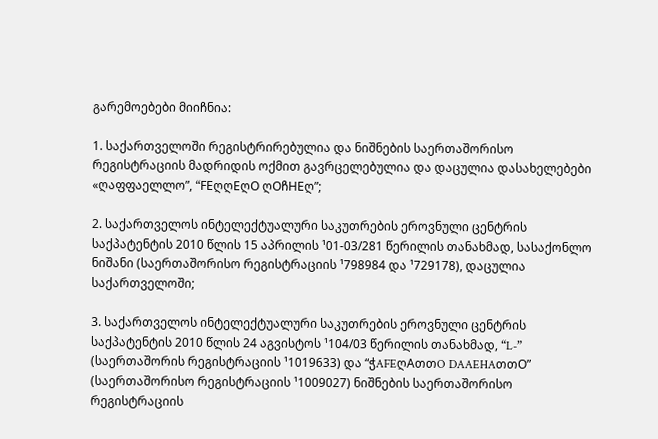გარემოებები მიიჩნია:

1. საქართველოში რეგისტრირებულია და ნიშნების საერთაშორისო რეგისტრაციის მადრიდის ოქმით გავრცელებულია და დაცულია დასახელებები «ღაფფაელლო”, “FEღღEღO ღOჩHEღ”;

2. საქართველოს ინტელექტუალური საკუთრების ეროვნული ცენტრის საქპატენტის 2010 წლის 15 აპრილის ¹01-03/281 წერილის თანახმად, სასაქონლო ნიშანი (საერთაშორისო რეგისტრაციის ¹798984 და ¹729178), დაცულია საქართველოში;

3. საქართველოს ინტელექტუალური საკუთრების ეროვნული ცენტრის საქპატენტის 2010 წლის 24 აგვისტოს ¹104/03 წერილის თანახმად, “L-” (საერთაშორის რეგისტრაციის ¹1019633) და “ჭAFEღAთთO DAAEHAთთO” (საერთაშორისო რეგისტრაციის ¹1009027) ნიშნების საერთაშორისო რეგისტრაციის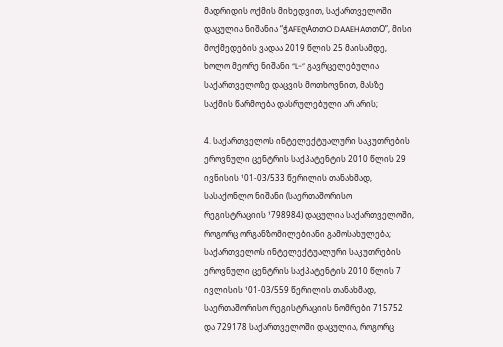მადრიდის ოქმის მიხედვით, საქართველოში დაცულია ნიშანია “ჭAFEღAთთO DAAEHAთთO”, მისი მოქმედების ვადაა 2019 წლის 25 მაისამდე, ხოლო მეორე ნიშანი “L-” გავრცელებულია საქართველოზე დაცვის მოთხოვნით, მასზე საქმის წარმოება დასრულებული არ არის;

4. საქართველოს ინტელექტუალური საკუთრების ეროვნული ცენტრის საქპატენტის 2010 წლის 29 ივნისის ¹01-03/533 წერილის თანახმად, სასაქონლო ნიშანი (საერთაშორისო რეგისტრაციის ¹798984) დაცულია საქართველოში, როგორც ორგანზომილებიანი გამოსახულება; საქართველოს ინტელექტუალური საკუთრების ეროვნული ცენტრის საქპატენტის 2010 წლის 7 ივლისის ¹01-03/559 წერილის თანახმად, საერთაშორისო რეგისტრაციის ნომრები 715752 და 729178 საქართველოში დაცულია, როგორც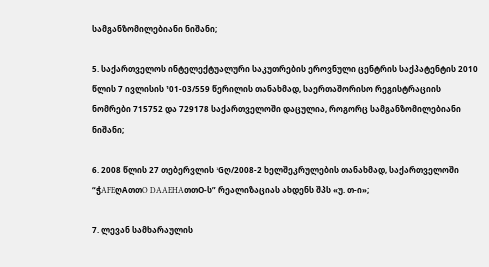სამგანზომილებიანი ნიშანი;

5. საქართველოს ინტელექტუალური საკუთრების ეროვნული ცენტრის საქპატენტის 2010 წლის 7 ივლისის ¹01-03/559 წერილის თანახმად, საერთაშორისო რეგისტრაციის ნომრები 715752 და 729178 საქართველოში დაცულია, როგორც სამგანზომილებიანი ნიშანი;

6. 2008 წლის 27 თებერვლის ¹Gღ/2008-2 ხელშეკრულების თანახმად, საქართველოში “ჭAFEღAთთO DAAEHAთთO-ს” რეალიზაციას ახდენს შპს «უ. თ-ი»;

7. ლევან სამხარაულის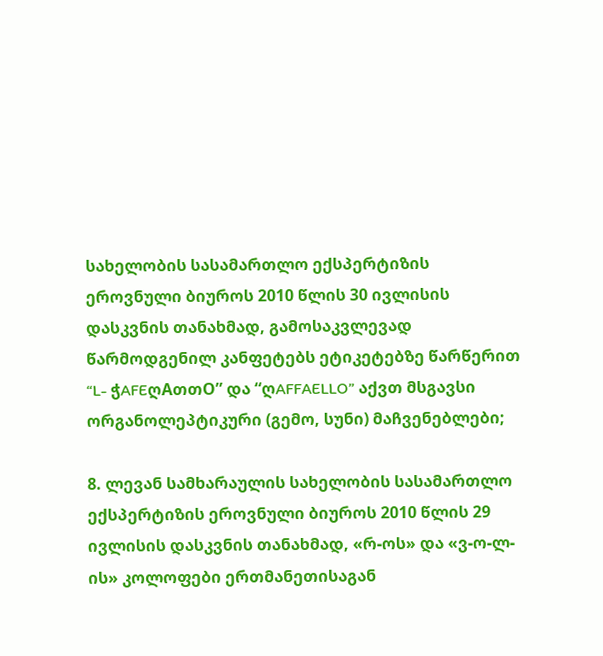სახელობის სასამართლო ექსპერტიზის ეროვნული ბიუროს 2010 წლის 30 ივლისის დასკვნის თანახმად, გამოსაკვლევად წარმოდგენილ კანფეტებს ეტიკეტებზე წარწერით “L- ჭAFEღAთთO” და “ღAFFAELLO” აქვთ მსგავსი ორგანოლეპტიკური (გემო, სუნი) მაჩვენებლები;

8. ლევან სამხარაულის სახელობის სასამართლო ექსპერტიზის ეროვნული ბიუროს 2010 წლის 29 ივლისის დასკვნის თანახმად, «რ-ოს» და «ვ-ო-ლ-ის» კოლოფები ერთმანეთისაგან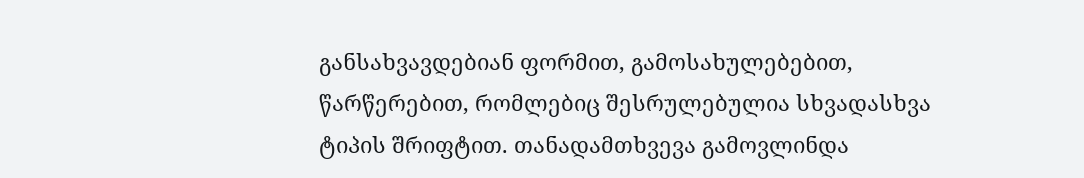განსახვავდებიან ფორმით, გამოსახულებებით, წარწერებით, რომლებიც შესრულებულია სხვადასხვა ტიპის შრიფტით. თანადამთხვევა გამოვლინდა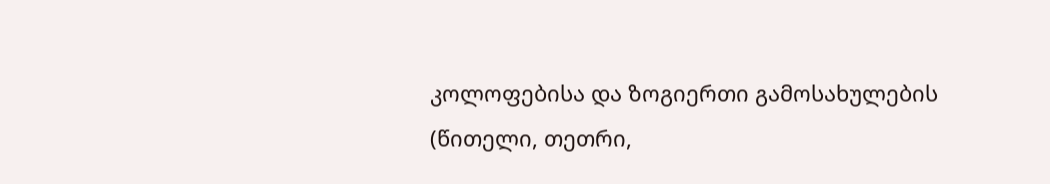კოლოფებისა და ზოგიერთი გამოსახულების (წითელი, თეთრი,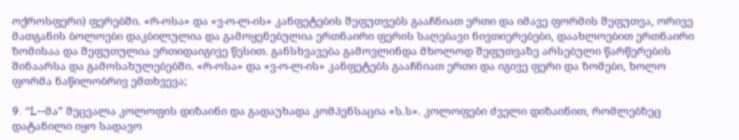ოქროსფერი) ფერებში. «რ-ოსა» და «ვ-ო-ლ-ის» კანფეტების შეფუთვებს გააჩნიათ ერთი და იმავე ფორმის შეფუთვა, ორივე მათგანის ბოლოები დაკბილულია და გამოყენებულია ერთნაირი ფერის საღებავი ნივთიერებები, დაახლოებით ერთნაირი ზომისაა და შეფუთულია ერთიდაიგივე წესით. განსხვავება გამოვლინდა მხოლოდ შეფუთვაზე არსებული წარწერების შინაარსა და გამოსახულებებში. «რ-ოსა» და «ვ-ო-ლ-ის» კანფეტებს გააჩნიათ ერთი და იგივე ფერი და ზომები, ხოლო ფორმა ნაწილობრივ ემთხვევა;

9. “L--მა” შეცვალა კოლოფის დიზაინი და გადაუხადა კომპენსაცია «ს.ს». კოლოფები ძველი დიზაინით, რომლებზეც დატანილი იყო სადავო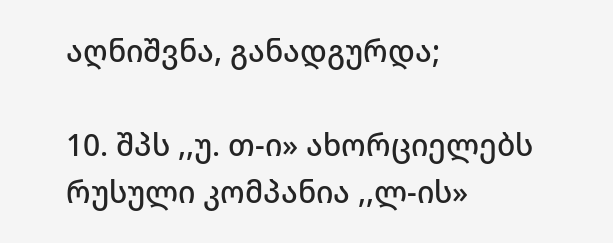აღნიშვნა, განადგურდა;

10. შპს ,,უ. თ-ი» ახორციელებს რუსული კომპანია ,,ლ-ის»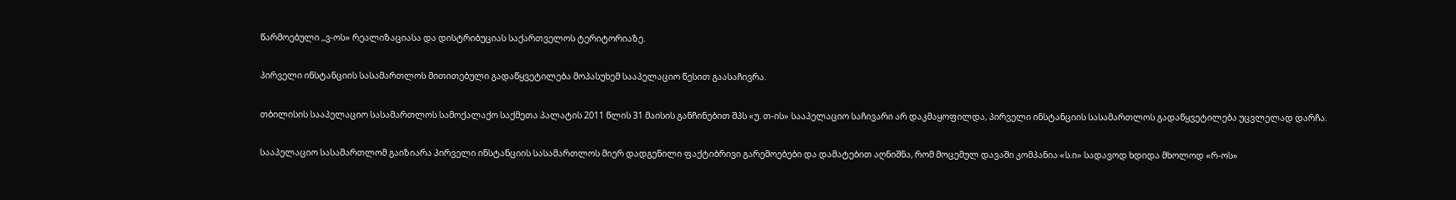წარმოებული ,,ვ-ოს» რეალიზაციასა და დისტრიბუციას საქართველოს ტერიტორიაზე.

პირველი ინსტანციის სასამართლოს მითითებული გადაწყვეტილება მოპასუხემ სააპელაციო წესით გაასაჩივრა.

თბილისის სააპელაციო სასამართლოს სამოქალაქო საქმეთა პალატის 2011 წლის 31 მაისის განჩინებით შპს «უ. თ-ის» სააპელაციო საჩივარი არ დაკმაყოფილდა, პირველი ინსტანციის სასამართლოს გადაწყვეტილება უცვლელად დარჩა.

სააპელაციო სასამართლომ გაიზიარა პირველი ინსტანციის სასამართლოს მიერ დადგენილი ფაქტიბრივი გარემოებები და დამატებით აღნიშნა, რომ მოცემულ დავაში კომპანია «ს.ი» სადავოდ ხდიდა მხოლოდ «რ-ოს»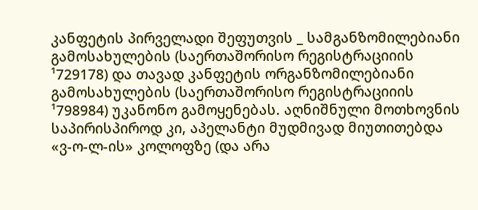კანფეტის პირველადი შეფუთვის _ სამგანზომილებიანი გამოსახულების (საერთაშორისო რეგისტრაციიის ¹729178) და თავად კანფეტის ორგანზომილებიანი გამოსახულების (საერთაშორისო რეგისტრაციიის ¹798984) უკანონო გამოყენებას. აღნიშნული მოთხოვნის საპირისპიროდ კი, აპელანტი მუდმივად მიუთითებდა «ვ-ო-ლ-ის» კოლოფზე (და არა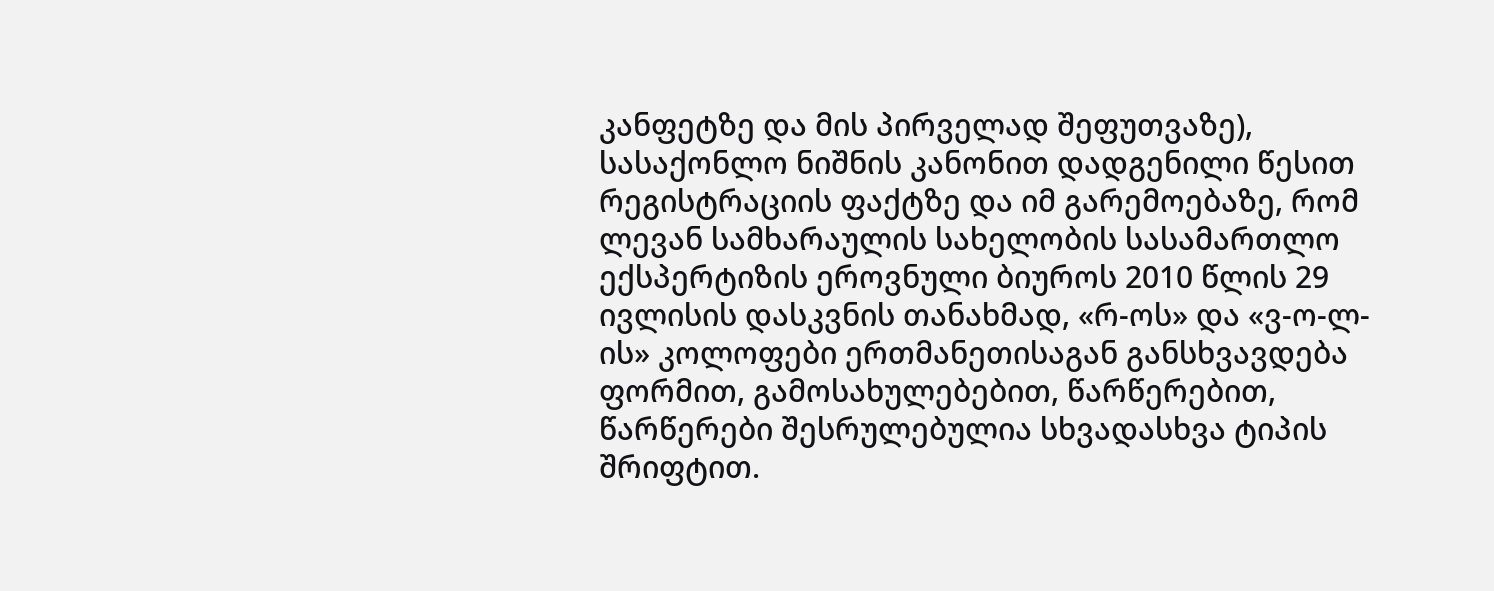კანფეტზე და მის პირველად შეფუთვაზე), სასაქონლო ნიშნის კანონით დადგენილი წესით რეგისტრაციის ფაქტზე და იმ გარემოებაზე, რომ ლევან სამხარაულის სახელობის სასამართლო ექსპერტიზის ეროვნული ბიუროს 2010 წლის 29 ივლისის დასკვნის თანახმად, «რ-ოს» და «ვ-ო-ლ-ის» კოლოფები ერთმანეთისაგან განსხვავდება ფორმით, გამოსახულებებით, წარწერებით, წარწერები შესრულებულია სხვადასხვა ტიპის შრიფტით.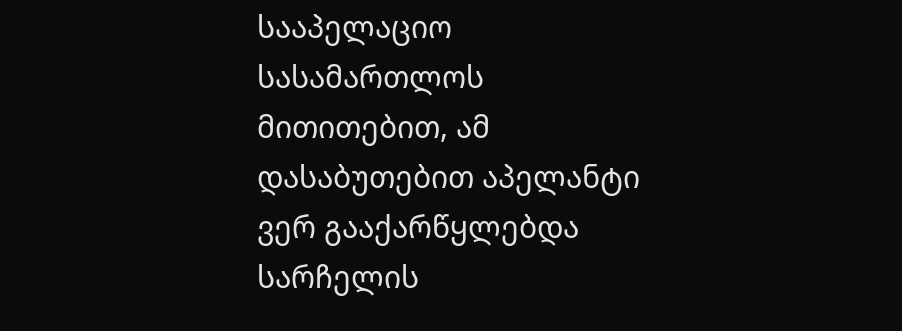სააპელაციო სასამართლოს მითითებით, ამ დასაბუთებით აპელანტი ვერ გააქარწყლებდა სარჩელის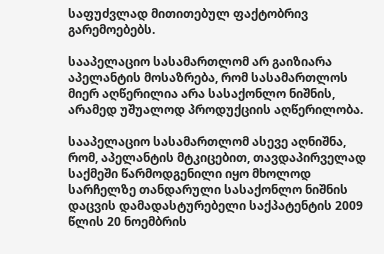საფუძვლად მითითებულ ფაქტობრივ გარემოებებს.

სააპელაციო სასამართლომ არ გაიზიარა აპელანტის მოსაზრება, რომ სასამართლოს მიერ აღწერილია არა სასაქონლო ნიშნის, არამედ უშუალოდ პროდუქციის აღწერილობა.

სააპელაციო სასამართლომ ასევე აღნიშნა, რომ, აპელანტის მტკიცებით, თავდაპირველად საქმეში წარმოდგენილი იყო მხოლოდ სარჩელზე თანდარული სასაქონლო ნიშნის დაცვის დამადასტურებელი საქპატენტის 2009 წლის 20 ნოემბრის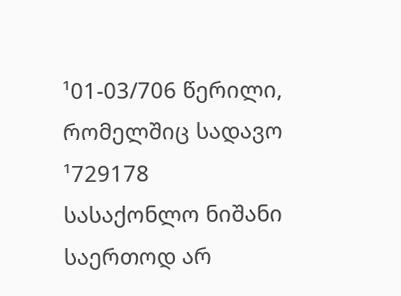¹01-03/706 წერილი, რომელშიც სადავო ¹729178 სასაქონლო ნიშანი საერთოდ არ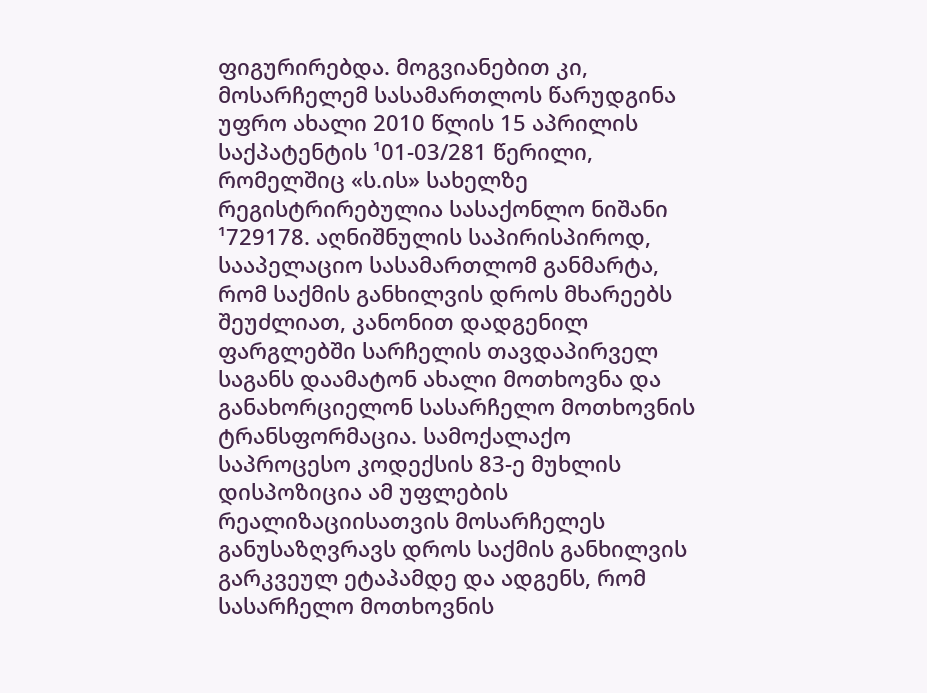ფიგურირებდა. მოგვიანებით კი, მოსარჩელემ სასამართლოს წარუდგინა უფრო ახალი 2010 წლის 15 აპრილის საქპატენტის ¹01-03/281 წერილი, რომელშიც «ს.ის» სახელზე რეგისტრირებულია სასაქონლო ნიშანი ¹729178. აღნიშნულის საპირისპიროდ, სააპელაციო სასამართლომ განმარტა, რომ საქმის განხილვის დროს მხარეებს შეუძლიათ, კანონით დადგენილ ფარგლებში სარჩელის თავდაპირველ საგანს დაამატონ ახალი მოთხოვნა და განახორციელონ სასარჩელო მოთხოვნის ტრანსფორმაცია. სამოქალაქო საპროცესო კოდექსის 83-ე მუხლის დისპოზიცია ამ უფლების რეალიზაციისათვის მოსარჩელეს განუსაზღვრავს დროს საქმის განხილვის გარკვეულ ეტაპამდე და ადგენს, რომ სასარჩელო მოთხოვნის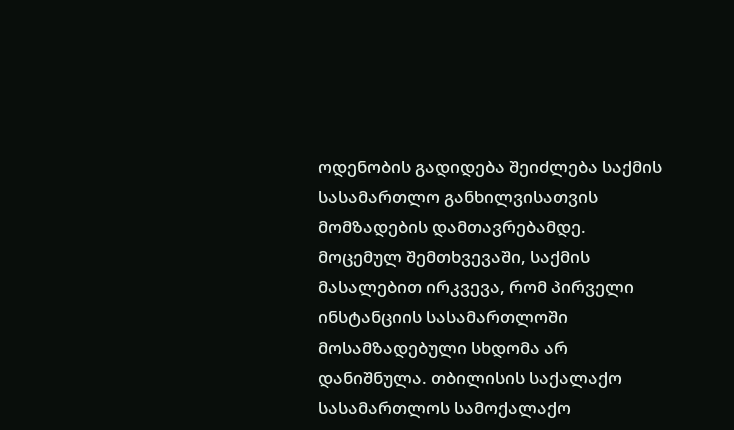ოდენობის გადიდება შეიძლება საქმის სასამართლო განხილვისათვის მომზადების დამთავრებამდე. მოცემულ შემთხვევაში, საქმის მასალებით ირკვევა, რომ პირველი ინსტანციის სასამართლოში მოსამზადებული სხდომა არ დანიშნულა. თბილისის საქალაქო სასამართლოს სამოქალაქო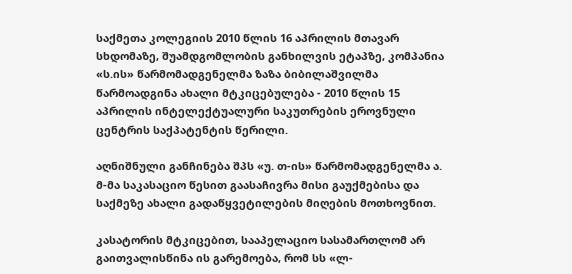საქმეთა კოლეგიის 2010 წლის 16 აპრილის მთავარ სხდომაზე, შუამდგომლობის განხილვის ეტაპზე, კომპანია «ს.ის» წარმომადგენელმა ზაზა ბიბილაშვილმა წარმოადგინა ახალი მტკიცებულება - 2010 წლის 15 აპრილის ინტელექტუალური საკუთრების ეროვნული ცენტრის საქპატენტის წერილი.

აღნიშნული განჩინება შპს «უ. თ-ის» წარმომადგენელმა ა. მ-მა საკასაციო წესით გაასაჩივრა მისი გაუქმებისა და საქმეზე ახალი გადაწყვეტილების მიღების მოთხოვნით.

კასატორის მტკიცებით, სააპელაციო სასამართლომ არ გაითვალისწინა ის გარემოება, რომ სს «ლ-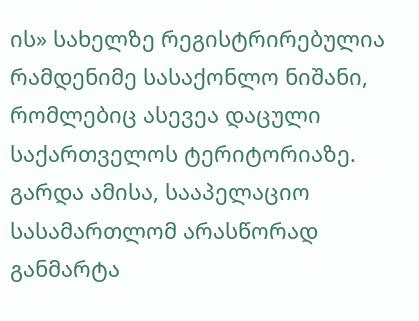ის» სახელზე რეგისტრირებულია რამდენიმე სასაქონლო ნიშანი, რომლებიც ასევეა დაცული საქართველოს ტერიტორიაზე. გარდა ამისა, სააპელაციო სასამართლომ არასწორად განმარტა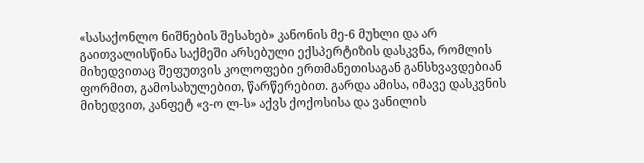«სასაქონლო ნიშნების შესახებ» კანონის მე-6 მუხლი და არ გაითვალისწინა საქმეში არსებული ექსპერტიზის დასკვნა, რომლის მიხედვითაც შეფუთვის კოლოფები ერთმანეთისაგან განსხვავდებიან ფორმით, გამოსახულებით, წარწერებით. გარდა ამისა, იმავე დასკვნის მიხედვით, კანფეტ «ვ-ო ლ-ს» აქვს ქოქოსისა და ვანილის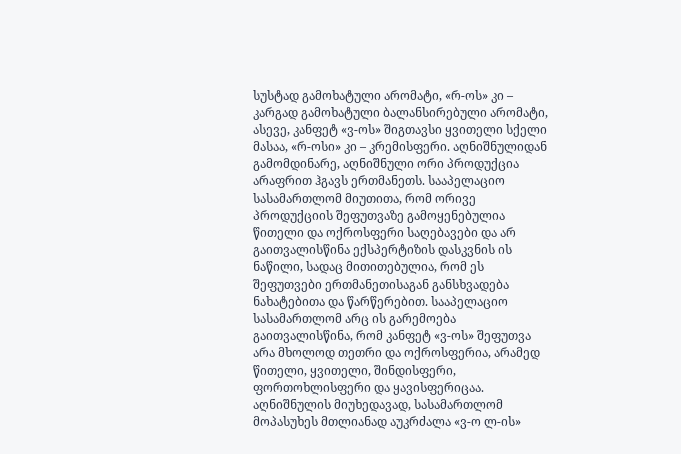სუსტად გამოხატული არომატი, «რ-ოს» კი – კარგად გამოხატული ბალანსირებული არომატი, ასევე, კანფეტ «ვ-ოს» შიგთავსი ყვითელი სქელი მასაა, «რ-ოსი» კი – კრემისფერი. აღნიშნულიდან გამომდინარე, აღნიშნული ორი პროდუქცია არაფრით ჰგავს ერთმანეთს. სააპელაციო სასამართლომ მიუთითა, რომ ორივე პროდუქციის შეფუთვაზე გამოყენებულია წითელი და ოქროსფერი საღებავები და არ გაითვალისწინა ექსპერტიზის დასკვნის ის ნაწილი, სადაც მითითებულია, რომ ეს შეფუთვები ერთმანეთისაგან განსხვადება ნახატებითა და წარწერებით. სააპელაციო სასამართლომ არც ის გარემოება გაითვალისწინა, რომ კანფეტ «ვ-ოს» შეფუთვა არა მხოლოდ თეთრი და ოქროსფერია, არამედ წითელი, ყვითელი, შინდისფერი, ფორთოხლისფერი და ყავისფერიცაა. აღნიშნულის მიუხედავად, სასამართლომ მოპასუხეს მთლიანად აუკრძალა «ვ-ო ლ-ის»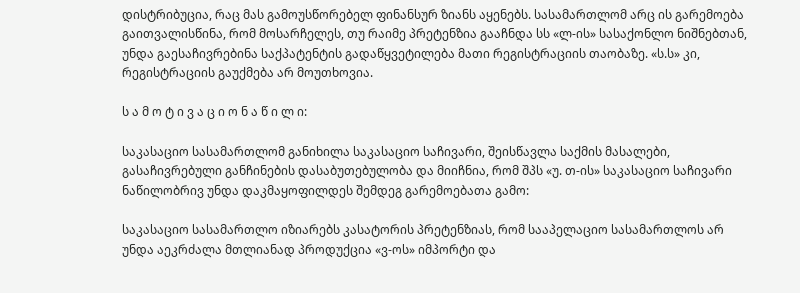დისტრიბუცია, რაც მას გამოუსწორებელ ფინანსურ ზიანს აყენებს. სასამართლომ არც ის გარემოება გაითვალისწინა, რომ მოსარჩელეს, თუ რაიმე პრეტენზია გააჩნდა სს «ლ-ის» სასაქონლო ნიშნებთან, უნდა გაესაჩივრებინა საქპატენტის გადაწყვეტილება მათი რეგისტრაციის თაობაზე. «ს.ს» კი, რეგისტრაციის გაუქმება არ მოუთხოვია.

ს ა მ ო ტ ი ვ ა ც ი ო ნ ა წ ი ლ ი:

საკასაციო სასამართლომ განიხილა საკასაციო საჩივარი, შეისწავლა საქმის მასალები, გასაჩივრებული განჩინების დასაბუთებულობა და მიიჩნია, რომ შპს «უ. თ-ის» საკასაციო საჩივარი ნაწილობრივ უნდა დაკმაყოფილდეს შემდეგ გარემოებათა გამო:

საკასაციო სასამართლო იზიარებს კასატორის პრეტენზიას, რომ სააპელაციო სასამართლოს არ უნდა აეკრძალა მთლიანად პროდუქცია «ვ-ოს» იმპორტი და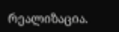რეალიზაცია.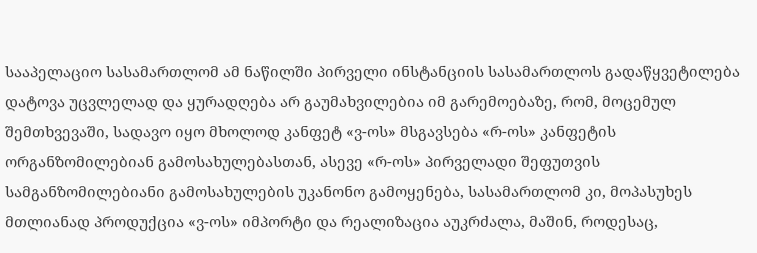სააპელაციო სასამართლომ ამ ნაწილში პირველი ინსტანციის სასამართლოს გადაწყვეტილება დატოვა უცვლელად და ყურადღება არ გაუმახვილებია იმ გარემოებაზე, რომ, მოცემულ შემთხვევაში, სადავო იყო მხოლოდ კანფეტ «ვ-ოს» მსგავსება «რ-ოს» კანფეტის ორგანზომილებიან გამოსახულებასთან, ასევე «რ-ოს» პირველადი შეფუთვის სამგანზომილებიანი გამოსახულების უკანონო გამოყენება, სასამართლომ კი, მოპასუხეს მთლიანად პროდუქცია «ვ-ოს» იმპორტი და რეალიზაცია აუკრძალა, მაშინ, როდესაც,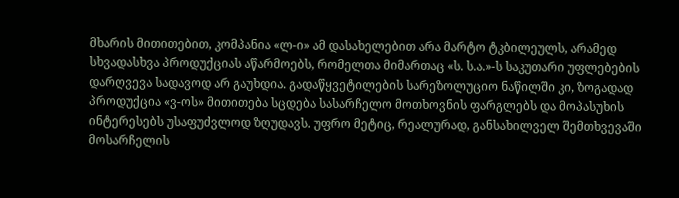მხარის მითითებით, კომპანია «ლ-ი» ამ დასახელებით არა მარტო ტკბილეულს, არამედ სხვადასხვა პროდუქციას აწარმოებს, რომელთა მიმართაც «ს. ს.ა.»-ს საკუთარი უფლებების დარღვევა სადავოდ არ გაუხდია. გადაწყვეტილების სარეზოლუციო ნაწილში კი, ზოგადად პროდუქცია «ვ-ოს» მითითება სცდება სასარჩელო მოთხოვნის ფარგლებს და მოპასუხის ინტერესებს უსაფუძვლოდ ზღუდავს. უფრო მეტიც, რეალურად, განსახილველ შემთხვევაში მოსარჩელის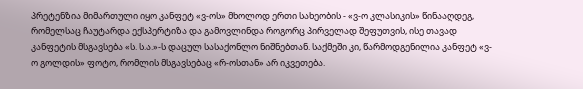პრეტენზია მიმართული იყო კანფეტ «ვ-ოს» მხოლოდ ერთი სახეობის - «ვ-ო კლასიკის» წინააღდეგ, რომელსაც ჩაუტარდა ექსპერტიზა და გამოვლინდა როგორც პირველად შეფუთვის, ისე თავად კანფეტის მსგავსება «ს. ს.ა.»-ს დაცულ სასაქონლო ნიშნებთან. საქმეში კი, წარმოდგენილია კანფეტ «ვ-ო გოლდის» ფოტო, რომლის მსგავსებაც «რ-ოსთან» არ იკვეთება.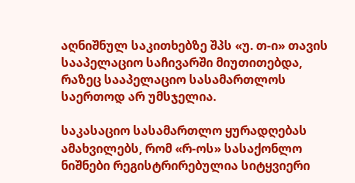აღნიშნულ საკითხებზე შპს «უ. თ-ი» თავის სააპელაციო საჩივარში მიუთითებდა, რაზეც სააპელაციო სასამართლოს საერთოდ არ უმსჯელია.

საკასაციო სასამართლო ყურადღებას ამახვილებს, რომ «რ-ოს» სასაქონლო ნიშნები რეგისტრირებულია სიტყვიერი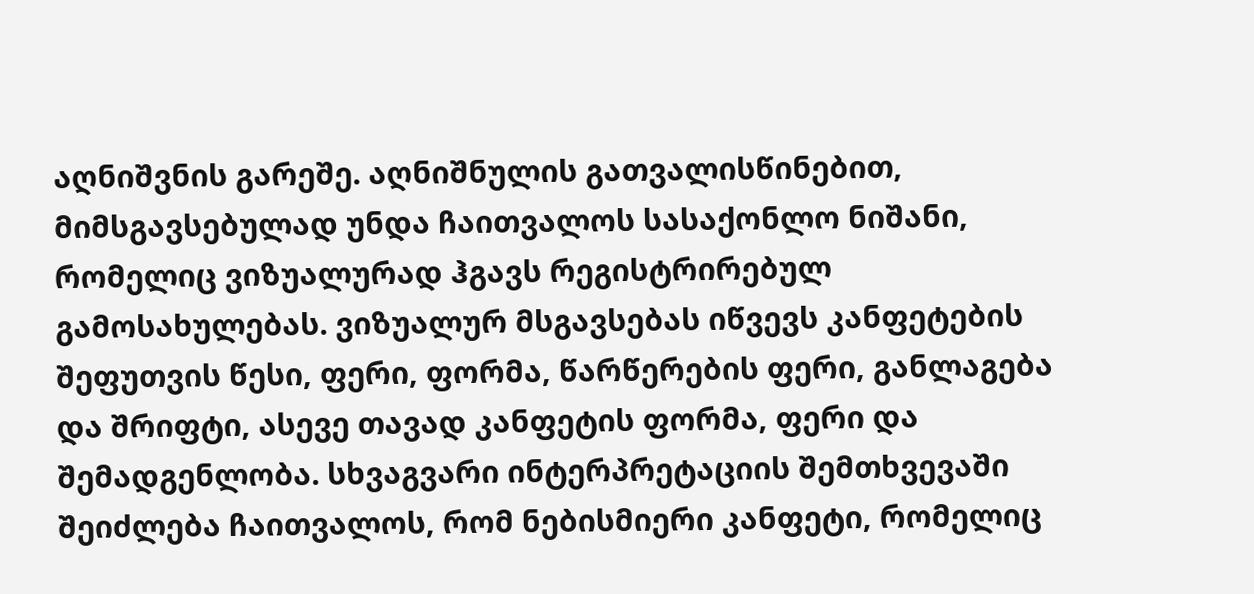აღნიშვნის გარეშე. აღნიშნულის გათვალისწინებით, მიმსგავსებულად უნდა ჩაითვალოს სასაქონლო ნიშანი, რომელიც ვიზუალურად ჰგავს რეგისტრირებულ გამოსახულებას. ვიზუალურ მსგავსებას იწვევს კანფეტების შეფუთვის წესი, ფერი, ფორმა, წარწერების ფერი, განლაგება და შრიფტი, ასევე თავად კანფეტის ფორმა, ფერი და შემადგენლობა. სხვაგვარი ინტერპრეტაციის შემთხვევაში შეიძლება ჩაითვალოს, რომ ნებისმიერი კანფეტი, რომელიც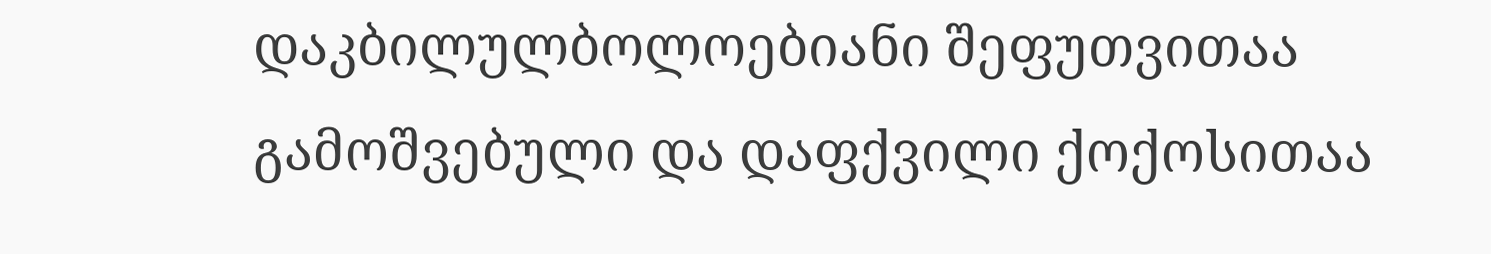დაკბილულბოლოებიანი შეფუთვითაა გამოშვებული და დაფქვილი ქოქოსითაა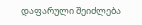დაფარული შეიძლება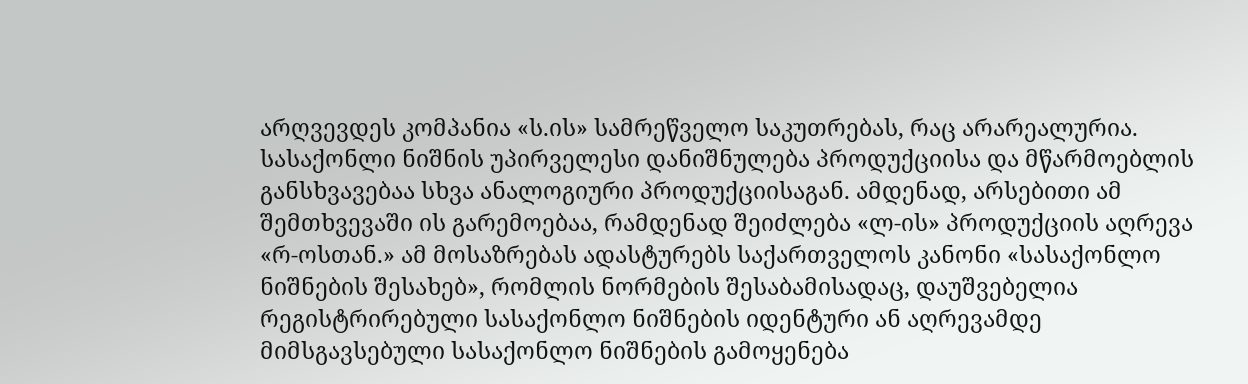არღვევდეს კომპანია «ს.ის» სამრეწველო საკუთრებას, რაც არარეალურია. სასაქონლი ნიშნის უპირველესი დანიშნულება პროდუქციისა და მწარმოებლის განსხვავებაა სხვა ანალოგიური პროდუქციისაგან. ამდენად, არსებითი ამ შემთხვევაში ის გარემოებაა, რამდენად შეიძლება «ლ-ის» პროდუქციის აღრევა «რ-ოსთან.» ამ მოსაზრებას ადასტურებს საქართველოს კანონი «სასაქონლო ნიშნების შესახებ», რომლის ნორმების შესაბამისადაც, დაუშვებელია რეგისტრირებული სასაქონლო ნიშნების იდენტური ან აღრევამდე მიმსგავსებული სასაქონლო ნიშნების გამოყენება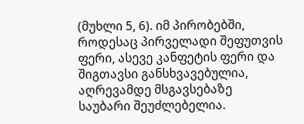(მუხლი 5, 6). იმ პირობებში, როდესაც პირველადი შეფუთვის ფერი, ასევე კანფეტის ფერი და შიგთავსი განსხვავებულია, აღრევამდე მსგავსებაზე საუბარი შეუძლებელია.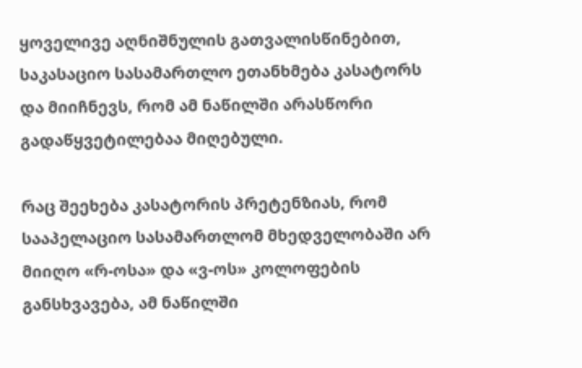ყოველივე აღნიშნულის გათვალისწინებით, საკასაციო სასამართლო ეთანხმება კასატორს და მიიჩნევს, რომ ამ ნაწილში არასწორი გადაწყვეტილებაა მიღებული.

რაც შეეხება კასატორის პრეტენზიას, რომ სააპელაციო სასამართლომ მხედველობაში არ მიიღო «რ-ოსა» და «ვ-ოს» კოლოფების განსხვავება, ამ ნაწილში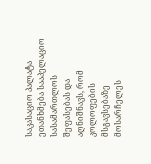საკასაციო პალატა ეთანხმება სააპელაციო სასამართლოს შეფასებას და აღნიშნავს, რომ კოლოფების მსგავსებაზე მოსარჩელეს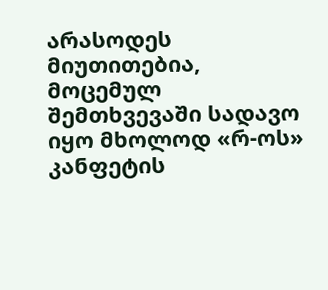არასოდეს მიუთითებია, მოცემულ შემთხვევაში სადავო იყო მხოლოდ «რ-ოს» კანფეტის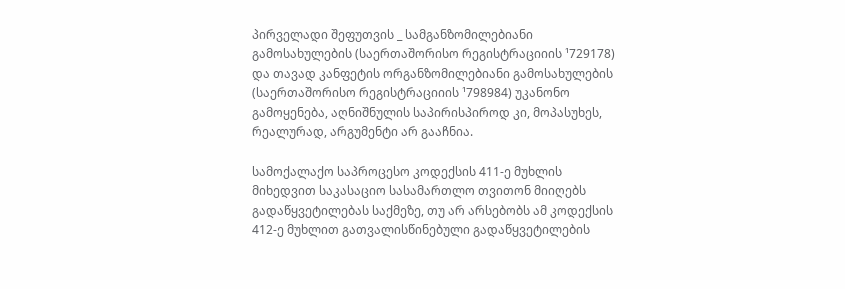პირველადი შეფუთვის _ სამგანზომილებიანი გამოსახულების (საერთაშორისო რეგისტრაციიის ¹729178) და თავად კანფეტის ორგანზომილებიანი გამოსახულების (საერთაშორისო რეგისტრაციიის ¹798984) უკანონო გამოყენება, აღნიშნულის საპირისპიროდ კი, მოპასუხეს, რეალურად, არგუმენტი არ გააჩნია.

სამოქალაქო საპროცესო კოდექსის 411-ე მუხლის მიხედვით საკასაციო სასამართლო თვითონ მიიღებს გადაწყვეტილებას საქმეზე, თუ არ არსებობს ამ კოდექსის 412-ე მუხლით გათვალისწინებული გადაწყვეტილების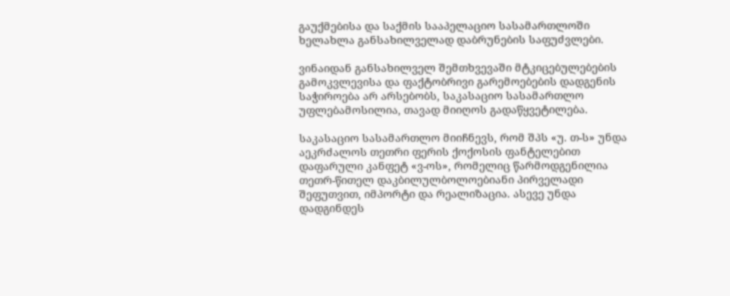გაუქმებისა და საქმის სააპელაციო სასამართლოში ხელახლა განსახილველად დაბრუნების საფუძვლები.

ვინაიდან განსახილველ შემთხვევაში მტკიცებულებების გამოკვლევისა და ფაქტობრივი გარემოებების დადგენის საჭიროება არ არსებობს, საკასაციო სასამართლო უფლებამოსილია, თავად მიიღოს გადაწყვეტილება.

საკასაციო სასამართლო მიიჩნევს, რომ შპს «უ. თ-ს» უნდა აეკრძალოს თეთრი ფერის ქოქოსის ფანტელებით დაფარული კანფეტ «ვ-ოს», რომელიც წარმოდგენილია თეთრ-წითელ დაკბილულბოლოებიანი პირველადი შეფუთვით, იმპორტი და რეალიზაცია. ასევე უნდა დადგინდეს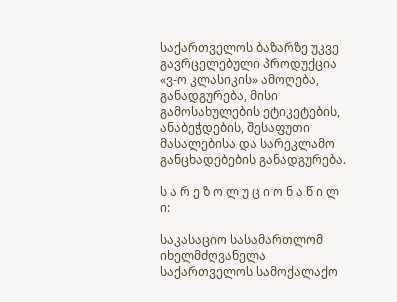საქართველოს ბაზარზე უკვე გავრცელებული პროდუქცია «ვ-ო კლასიკის» ამოღება, განადგურება, მისი გამოსახულების ეტიკეტების, ანაბეჭდების, შესაფუთი მასალებისა და სარეკლამო განცხადებების განადგურება.

ს ა რ ე ზ ო ლ უ ც ი ო ნ ა წ ი ლ ი:

საკასაციო სასამართლომ იხელმძღვანელა საქართველოს სამოქალაქო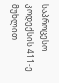საპროცესო კოდექსის 411-ე მუხლით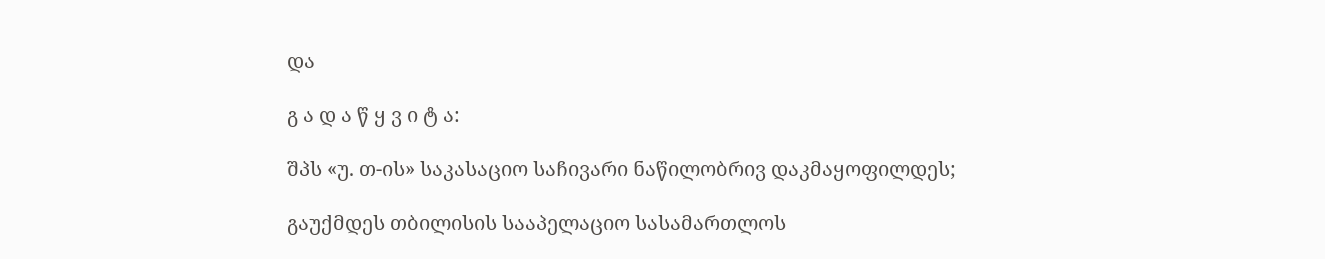და

გ ა დ ა წ ყ ვ ი ტ ა:

შპს «უ. თ-ის» საკასაციო საჩივარი ნაწილობრივ დაკმაყოფილდეს;

გაუქმდეს თბილისის სააპელაციო სასამართლოს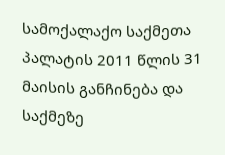სამოქალაქო საქმეთა პალატის 2011 წლის 31 მაისის განჩინება და საქმეზე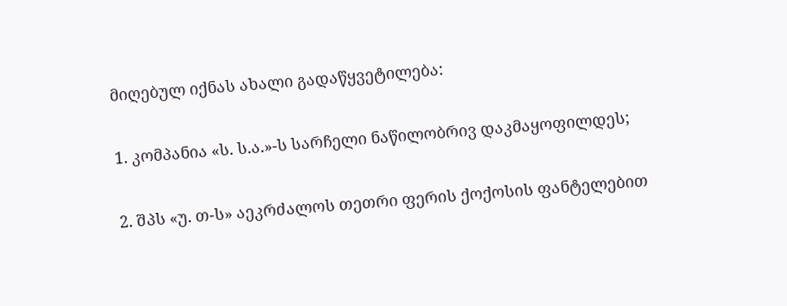მიღებულ იქნას ახალი გადაწყვეტილება:

1. კომპანია «ს. ს.ა.»-ს სარჩელი ნაწილობრივ დაკმაყოფილდეს;

2. შპს «უ. თ-ს» აეკრძალოს თეთრი ფერის ქოქოსის ფანტელებით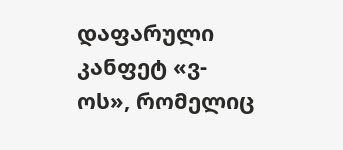დაფარული კანფეტ «ვ-ოს», რომელიც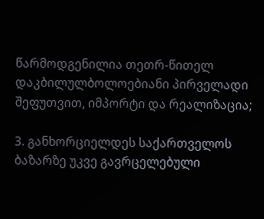წარმოდგენილია თეთრ-წითელ დაკბილულბოლოებიანი პირველადი შეფუთვით, იმპორტი და რეალიზაცია;

3. განხორციელდეს საქართველოს ბაზარზე უკვე გავრცელებული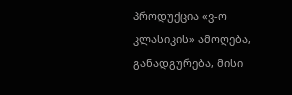პროდუქცია «ვ-ო კლასიკის» ამოღება, განადგურება, მისი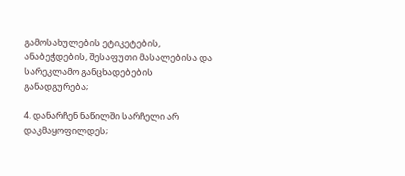გამოსახულების ეტიკეტების, ანაბეჭდების, შესაფუთი მასალებისა და სარეკლამო განცხადებების განადგურება;

4. დანარჩენ ნაწილში სარჩელი არ დაკმაყოფილდეს;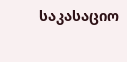საკასაციო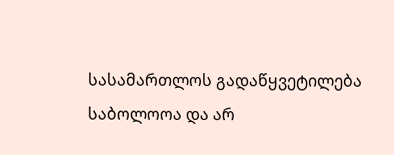სასამართლოს გადაწყვეტილება საბოლოოა და არ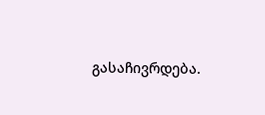გასაჩივრდება.